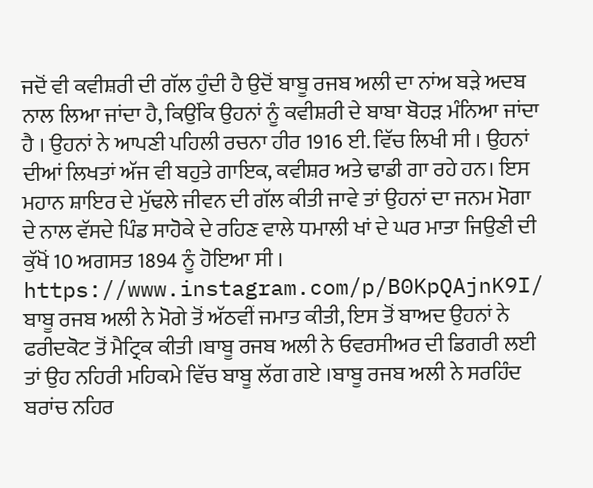ਜਦੋਂ ਵੀ ਕਵੀਸ਼ਰੀ ਦੀ ਗੱਲ ਹੁੰਦੀ ਹੈ ਉਦੋਂ ਬਾਬੂ ਰਜਬ ਅਲੀ ਦਾ ਨਾਂਅ ਬੜੇ ਅਦਬ ਨਾਲ ਲਿਆ ਜਾਂਦਾ ਹੈ, ਕਿਉਂਕਿ ਉਹਨਾਂ ਨੂੰ ਕਵੀਸ਼ਰੀ ਦੇ ਬਾਬਾ ਬੋਹੜ ਮੰਨਿਆ ਜਾਂਦਾ ਹੈ । ਉਹਨਾਂ ਨੇ ਆਪਣੀ ਪਹਿਲੀ ਰਚਨਾ ਹੀਰ 1916 ਈ. ਵਿੱਚ ਲਿਖੀ ਸੀ । ਉਹਨਾਂ ਦੀਆਂ ਲਿਖਤਾਂ ਅੱਜ ਵੀ ਬਹੁਤੇ ਗਾਇਕ, ਕਵੀਸ਼ਰ ਅਤੇ ਢਾਡੀ ਗਾ ਰਹੇ ਹਨ। ਇਸ ਮਹਾਨ ਸ਼ਾਇਰ ਦੇ ਮੁੱਢਲੇ ਜੀਵਨ ਦੀ ਗੱਲ ਕੀਤੀ ਜਾਵੇ ਤਾਂ ਉਹਨਾਂ ਦਾ ਜਨਮ ਮੋਗਾ ਦੇ ਨਾਲ ਵੱਸਦੇ ਪਿੰਡ ਸਾਹੋਕੇ ਦੇ ਰਹਿਣ ਵਾਲੇ ਧਮਾਲੀ ਖਾਂ ਦੇ ਘਰ ਮਾਤਾ ਜਿਉਣੀ ਦੀ ਕੁੱਖੋਂ 10 ਅਗਸਤ 1894 ਨੂੰ ਹੋਇਆ ਸੀ ।
https://www.instagram.com/p/B0KpQAjnK9I/
ਬਾਬੂ ਰਜਬ ਅਲੀ ਨੇ ਮੋਗੇ ਤੋਂ ਅੱਠਵੀਂ ਜਮਾਤ ਕੀਤੀ, ਇਸ ਤੋਂ ਬਾਅਦ ਉਹਨਾਂ ਨੇ ਫਰੀਦਕੋਟ ਤੋਂ ਮੈਟ੍ਰਿਕ ਕੀਤੀ ।ਬਾਬੂ ਰਜਬ ਅਲੀ ਨੇ ਓਵਰਸੀਅਰ ਦੀ ਡਿਗਰੀ ਲਈ ਤਾਂ ਉਹ ਨਹਿਰੀ ਮਹਿਕਮੇ ਵਿੱਚ ਬਾਬੂ ਲੱਗ ਗਏ ।ਬਾਬੂ ਰਜਬ ਅਲੀ ਨੇ ਸਰਹਿੰਦ ਬਰਾਂਚ ਨਹਿਰ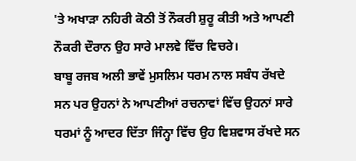'ਤੇ ਅਖਾੜਾ ਨਹਿਰੀ ਕੋਠੀ ਤੋਂ ਨੌਕਰੀ ਸ਼ੁਰੂ ਕੀਤੀ ਅਤੇ ਆਪਣੀ ਨੌਕਰੀ ਦੌਰਾਨ ਉਹ ਸਾਰੇ ਮਾਲਵੇ ਵਿੱਚ ਵਿਚਰੇ।
ਬਾਬੂ ਰਜਬ ਅਲੀ ਭਾਵੇਂ ਮੁਸਲਿਮ ਧਰਮ ਨਾਲ ਸਬੰਧ ਰੱਖਦੇ ਸਨ ਪਰ ਉਹਨਾਂ ਨੇ ਆਪਣੀਆਂ ਰਚਨਾਵਾਂ ਵਿੱਚ ਉਹਨਾਂ ਸਾਰੇ ਧਰਮਾਂ ਨੂੰ ਆਦਰ ਦਿੱਤਾ ਜਿੰਨ੍ਹਾ ਵਿੱਚ ਉਹ ਵਿਸ਼ਵਾਸ ਰੱਖਦੇ ਸਨ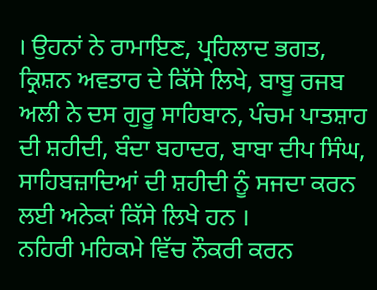। ਉਹਨਾਂ ਨੇ ਰਾਮਾਇਣ, ਪ੍ਰਹਿਲਾਦ ਭਗਤ, ਕ੍ਰਿਸ਼ਨ ਅਵਤਾਰ ਦੇ ਕਿੱਸੇ ਲਿਖੇ, ਬਾਬੂ ਰਜਬ ਅਲੀ ਨੇ ਦਸ ਗੁਰੂ ਸਾਹਿਬਾਨ, ਪੰਚਮ ਪਾਤਸ਼ਾਹ ਦੀ ਸ਼ਹੀਦੀ, ਬੰਦਾ ਬਹਾਦਰ, ਬਾਬਾ ਦੀਪ ਸਿੰਘ, ਸਾਹਿਬਜ਼ਾਦਿਆਂ ਦੀ ਸ਼ਹੀਦੀ ਨੂੰ ਸਜਦਾ ਕਰਨ ਲਈ ਅਨੇਕਾਂ ਕਿੱਸੇ ਲਿਖੇ ਹਨ ।
ਨਹਿਰੀ ਮਹਿਕਮੇ ਵਿੱਚ ਨੌਕਰੀ ਕਰਨ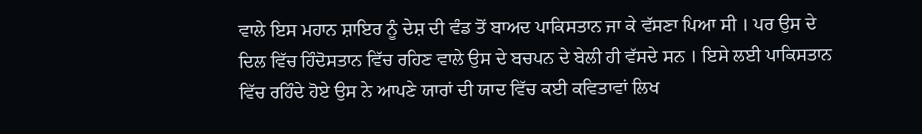ਵਾਲੇ ਇਸ ਮਹਾਨ ਸ਼ਾਇਰ ਨੂੰ ਦੇਸ਼ ਦੀ ਵੰਡ ਤੋਂ ਬਾਅਦ ਪਾਕਿਸਤਾਨ ਜਾ ਕੇ ਵੱਸਣਾ ਪਿਆ ਸੀ । ਪਰ ਉਸ ਦੇ ਦਿਲ ਵਿੱਚ ਹਿੰਦੋਸਤਾਨ ਵਿੱਚ ਰਹਿਣ ਵਾਲੇ ਉਸ ਦੇ ਬਚਪਨ ਦੇ ਬੇਲੀ ਹੀ ਵੱਸਦੇ ਸਨ । ਇਸੇ ਲਈ ਪਾਕਿਸਤਾਨ ਵਿੱਚ ਰਹਿੰਦੇ ਹੋਏ ਉਸ ਨੇ ਆਪਣੇ ਯਾਰਾਂ ਦੀ ਯਾਦ ਵਿੱਚ ਕਈ ਕਵਿਤਾਵਾਂ ਲਿਖ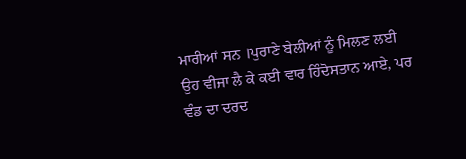ਮਾਰੀਆਂ ਸਨ ।ਪੁਰਾਣੇ ਬੇਲੀਆਂ ਨੂੰ ਮਿਲਣ ਲਈ ਉਹ ਵੀਜਾ ਲੈ ਕੇ ਕਈ ਵਾਰ ਹਿੰਦੋਸਤਾਨ ਆਏ, ਪਰ ਵੰਡ ਦਾ ਦਰਦ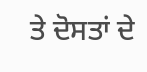ਤੇ ਦੋਸਤਾਂ ਦੇ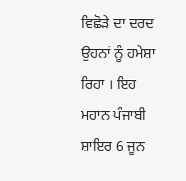ਵਿਛੋੜੇ ਦਾ ਦਰਦ ਉਹਨਾਂ ਨੂੰ ਹਮੇਸ਼ਾ ਰਿਹਾ । ਇਹ ਮਹਾਨ ਪੰਜਾਬੀ ਸ਼ਾਇਰ 6 ਜੂਨ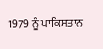1979 ਨੂੰ ਪਾਕਿਸਤਾਨ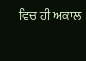ਵਿਚ ਹੀ ਅਕਾਲ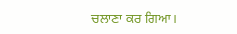ਚਲਾਣਾ ਕਰ ਗਿਆ।